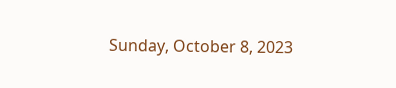Sunday, October 8, 2023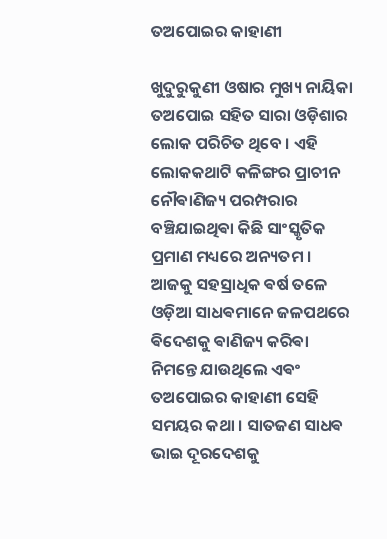ତଅପୋଇର କାହାଣୀ

ଖୁଦୁରୁକୁଣୀ ଓଷାର ମୁଖ୍ୟ ନାୟିକା ତଅପୋଇ ସହିତ ସାରା ଓଡ଼ିଶାର ଲୋକ ପରିଚିତ ଥିବେ । ଏହି ଲୋକକଥାଟି କଳିଙ୍ଗର ପ୍ରାଚୀନ ନୌଵାଣିଜ୍ୟ ପରମ୍ପରାର ବଞ୍ଚିଯାଇଥିଵା କିଛି ସାଂସ୍କୃତିକ ପ୍ରମାଣ ମଧ୍ୟରେ ଅନ୍ୟତମ । ଆଜକୁ ସହସ୍ରାଧିକ ଵର୍ଷ ତଳେ ଓଡ଼ିଆ ସାଧଵମାନେ ଜଳପଥରେ ଵିଦେଶକୁ ଵାଣିଜ୍ୟ କରିଵା ନିମନ୍ତେ ଯାଉଥିଲେ ଏଵଂ ତଅପୋଇର କାହାଣୀ ସେହି ସମୟର କଥା । ସାତଜଣ ସାଧଵ ଭାଇ ଦୂରଦେଶକୁ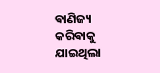ଵାଣିଜ୍ୟ କରିଵାକୁ ଯାଇଥିଲା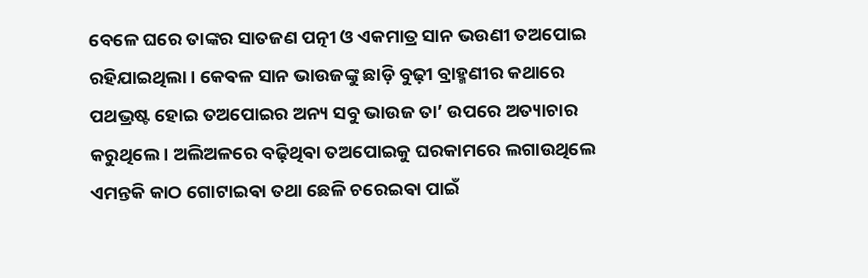ବେଳେ ଘରେ ତାଙ୍କର ସାତଜଣ ପତ୍ନୀ ଓ ଏକମାତ୍ର ସାନ ଭଉଣୀ ତଅପୋଇ ରହିଯାଇଥିଲା । କେଵଳ ସାନ ଭାଉଜଙ୍କୁ ଛାଡ଼ି ବୁଢ଼ୀ ବ୍ରାହ୍ମଣୀର କଥାରେ ପଥଭ୍ରଷ୍ଟ ହୋଇ ତଅପୋଇର ଅନ୍ୟ ସବୁ ଭାଉଜ ତା’ ଉପରେ ଅତ୍ୟାଚାର କରୁଥିଲେ । ଅଲିଅଳରେ ବଢ଼ିଥିଵା ତଅପୋଇକୁ ଘରକାମରେ ଲଗାଉଥିଲେ ଏମନ୍ତକି କାଠ ଗୋଟାଇଵା ତଥା ଛେଳି ଚରେଇଵା ପାଇଁ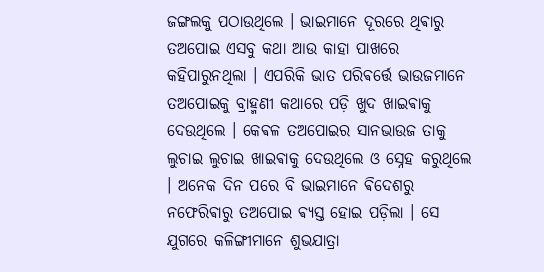ଜଙ୍ଗଲକୁ ପଠାଉଥିଲେ । ଭାଇମାନେ ଦୂରରେ ଥିଵାରୁ ତଅପୋଇ ଏସବୁ କଥା ଆଉ କାହା ପାଖରେ କହିପାରୁନଥିଲା । ଏପରିକି ଭାତ ପରିଵର୍ତ୍ତେ ଭାଉଜମାନେ ତଅପୋଇକୁ ବ୍ରାହ୍ମଣୀ କଥାରେ ପଡ଼ି ଖୁଦ ଖାଇଵାକୁ ଦେଉଥିଲେ । କେଵଳ ତଅପୋଇର ସାନଭାଉଜ ତାକୁ ଲୁଚାଇ ଲୁଚାଇ ଖାଇଵାକୁ ଦେଉଥିଲେ ଓ ସ୍ନେହ କରୁଥିଲେ । ଅନେକ ଦିନ ପରେ ବି ଭାଇମାନେ ଵିଦେଶରୁ ନଫେରିଵାରୁ ତଅପୋଇ ଵ୍ୟସ୍ତ ହୋଇ ପଡ଼ିଲା । ସେ ଯୁଗରେ କଳିଙ୍ଗୀମାନେ ଶୁଭଯାତ୍ରା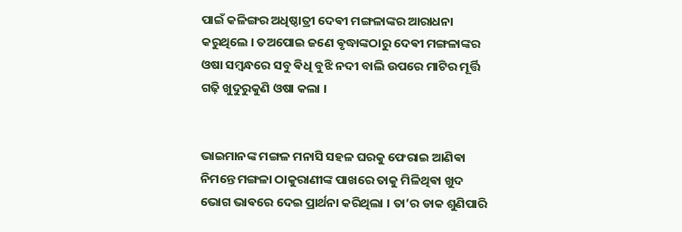ପାଇଁ କଳିଙ୍ଗର ଅଧିଷ୍ଠାତ୍ରୀ ଦେଵୀ ମଙ୍ଗଳାଙ୍କର ଆରାଧନା କରୁଥିଲେ । ତଅପୋଇ ଜଣେ ଵୃଦ୍ଧାଙ୍କଠାରୁ ଦେଵୀ ମଙ୍ଗଳାଙ୍କର ଓଷା ସମ୍ବନ୍ଧରେ ସବୁ ଵିଧି ବୁଝି ନଦୀ ବାଲି ଉପରେ ମାଟିର ମୂର୍ତ୍ତି ଗଢ଼ି ଖୁଦୁରୁକୁଣି ଓଷା କଲା ।


ଭାଇମାନଙ୍କ ମଙ୍ଗଳ ମନାସି ସହଳ ଘରକୁ ଫେରାଇ ଆଣିଵା ନିମନ୍ତେ ମଙ୍ଗଳା ଠାକୁରାଣୀଙ୍କ ପାଖରେ ତାକୁ ମିଳିଥିଵା ଖୁଦ ଭୋଗ ଭାଵରେ ଦେଇ ପ୍ରାର୍ଥନା କରିଥିଲା । ତା’ର ଡାକ ଶୁଣିପାରି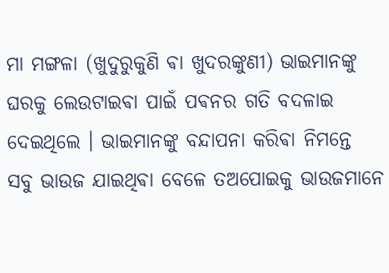ମା ମଙ୍ଗଳା (ଖୁଦୁରୁକୁଣି ଵା ଖୁଦରଙ୍କୁଣୀ) ଭାଇମାନଙ୍କୁ ଘରକୁ ଲେଉଟାଇଵା ପାଇଁ ପଵନର ଗତି ବଦଳାଇ ଦେଇଥିଲେ । ଭାଇମାନଙ୍କୁ ବନ୍ଦାପନା କରିଵା ନିମନ୍ତେ ସବୁ ଭାଉଜ ଯାଇଥିଵା ବେଳେ ତଅପୋଇକୁ ଭାଉଜମାନେ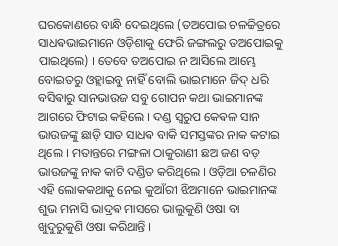ଘରକୋଣରେ ବାନ୍ଧି ଦେଇଥିଲେ (ତଅପୋଇ ଚଳଚ୍ଚିତ୍ରରେ ସାଧଵଭାଇମାନେ ଓଡ଼ିଶାକୁ ଫେରି ଜଙ୍ଗଲରୁ ତଅପୋଇକୁ ପାଇଥିଲେ) । ତେବେ ତଅପୋଇ ନ ଆସିଲେ ଆମ୍ଭେ ବୋଇତରୁ ଓହ୍ଲାଇବୁ ନାହିଁ ବୋଲି ଭାଇମାନେ ଜିଦ୍ ଧରି ବସିଵାରୁ ସାନଭାଉଜ ସବୁ ଗୋପନ କଥା ଭାଇମାନଙ୍କ ଆଗରେ ଫିଟାଇ କହିଲେ । ଦଣ୍ଡ ସ୍ୱରୁପ କେଵଳ ସାନ ଭାଉଜଙ୍କୁ ଛାଡ଼ି ସାତ ସାଧଵ ବାକି ସମସ୍ତଙ୍କର ନାକ କଟାଇ ଥିଲେ । ମତାନ୍ତରେ ମଙ୍ଗଳା ଠାକୁରାଣୀ ଛଅ ଜଣ ବଡ଼ ଭାଉଜଙ୍କୁ ନାକ କାଟି ଦଣ୍ଡିତ କରିଥିଲେ ‌‌। ଓଡ଼ିଆ ଚଳଣିର ଏହି ଲୋକକଥାକୁ ନେଇ କୁଆଁରୀ ଝିଅମାନେ ଭାଇମାନଙ୍କ ଶୁଭ ମନାସି ଭାଦ୍ରଵ ମାସରେ ଭାଲୁକୁଣି ଓଷା ବା ଖୁଦୁରୁକୁଣି ଓଷା କରିଥାନ୍ତି ।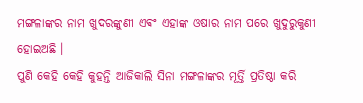ମଙ୍ଗଳାଙ୍କର ନାମ ଖୁଦରଙ୍କୁଣୀ ଏଵଂ ଏହାଙ୍କ ଓଷାର ନାମ ପରେ ଖୁଦୁରୁକୁଣୀ ହୋଇଅଛି ।
ପୁଣି କେହି କେହି କୁହନ୍ତି ଆଜିକାଲି ସିନା ମଙ୍ଗଳାଙ୍କର ମୂର୍ତ୍ତି ପ୍ରତିଷ୍ଠା କରି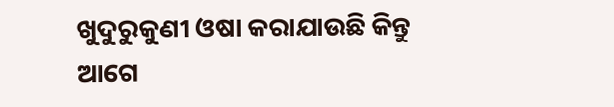ଖୁଦୁରୁକୁଣୀ ଓଷା କରାଯାଉଛି କିନ୍ତୁ ଆଗେ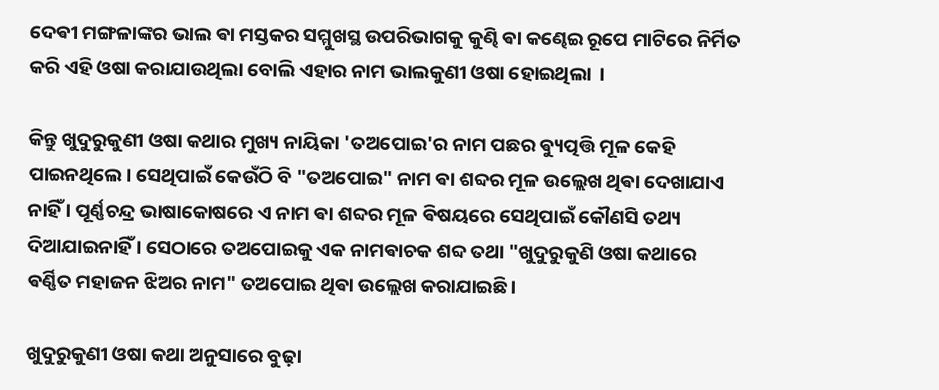ଦେଵୀ ମଙ୍ଗଳାଙ୍କର ଭାଲ ଵା ମସ୍ତକର ସମ୍ମୁଖସ୍ଥ ଉପରିଭାଗକୁ କୁଣ୍ଢି ଵା କଣ୍ଢେଇ ରୂପେ ମାଟିରେ ନିର୍ମିତ କରି ଏହି ଓଷା କରାଯାଉଥିଲା ବୋଲି ଏହାର ନାମ ଭାଲକୁଣୀ ଓଷା ହୋଇଥିଲା ‌ ।

କିନ୍ତୁ ଖୁଦୁରୁକୁଣୀ ଓଷା କଥାର ମୁଖ୍ୟ ନାୟିକା 'ତଅପୋଇ'ର ନାମ ପଛର ଵ୍ୟୁତ୍ପତ୍ତି ମୂଳ କେହି ପାଇନଥିଲେ ‌। ସେଥିପାଇଁ କେଉଁଠି ବି "ତଅପୋଇ" ନାମ ଵା ଶବ୍ଦର ମୂଳ ଉଲ୍ଲେଖ ଥିଵା ଦେଖାଯାଏ ନାହିଁ । ପୂର୍ଣ୍ଣଚନ୍ଦ୍ର ଭାଷାକୋଷରେ ଏ ନାମ ଵା ଶବ୍ଦର ମୂଳ ଵିଷୟରେ ସେଥିପାଇଁ କୌଣସି ତଥ୍ୟ ଦିଆଯାଇନାହିଁ । ସେଠାରେ ତଅପୋଇକୁ ଏକ ନାମଵାଚକ ଶବ୍ଦ ତଥା "ଖୁଦୁରୁକୁଣି ଓଷା କଥାରେ ଵର୍ଣ୍ଣିତ ମହାଜନ ଝିଅର ନାମ" ତଅପୋଇ ଥିଵା ଉଲ୍ଲେଖ କରାଯାଇଛି ।

ଖୁଦୁରୁକୁଣୀ ଓଷା କଥା ଅନୁସାରେ ବୁଢ଼ା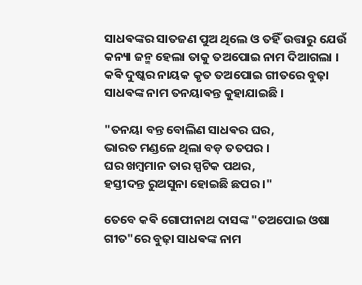ସାଧଵଙ୍କର ସାତଜଣ ପୁଅ ଥିଲେ ଓ ତହିଁ ଉତ୍ତାରୁ ଯେଉଁ କନ୍ୟା ଜନ୍ମ ହେଲା ତାକୁ ତଅପୋଇ ନାମ ଦିଆଗଲା । କଵି ଦୁଷ୍କର ନାୟକ କୃତ ତଅପୋଇ ଗୀତରେ ବୁଢ଼ା ସାଧଵଙ୍କ ନାମ ତନୟାଵନ୍ତ କୁହାଯାଇଛି ।

"ତନୟା ବନ୍ତ ବୋଲିଣ ସାଧଵର ଘର,
ଭାରତ ମଣ୍ଡଳେ ଥିଲା ବଡ଼ ତତପର ।
ଘର ଖମ୍ବମାନ ତାର ସ୍ପଟିକ ପଥର,
ହସ୍ତୀଦନ୍ତ ରୁଅସୁନା ହୋଇଛି ଛପର ।"

ତେବେ କଵି ଗୋପୀନାଥ ଦାସଙ୍କ "ତଅପୋଇ ଓଷା ଗୀତ"ରେ ବୁଢ଼ା ସାଧଵଙ୍କ ନାମ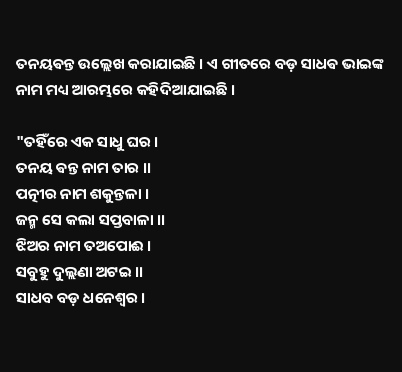ତନୟଵନ୍ତ ଉଲ୍ଲେଖ କରାଯାଇଛି । ଏ ଗୀତରେ ବଡ଼ ସାଧଵ ଭାଇଙ୍କ ନାମ ମଧ୍ୟ ଆରମ୍ଭରେ କହିଦିଆଯାଇଛି ।

"ତ‌ହିଁରେ ଏକ ସାଧୁ ଘର ।
ତନ‌ୟ ଵନ୍ତ ନାମ ତାର ।।
ପତ୍ନୀର ନାମ ଶକୁନ୍ତଳା ।
ଜନ୍ମ ସେ କଲା ସପ୍ତବାଳା ।।
ଝିଅର ନାମ ତଅପୋଈ ।
ସବୁହୁ ଦୁଲ୍ଲଣା ଅଟଇ ।।
ସାଧବ ବଡ଼ ଧନେଶ୍ୱର ।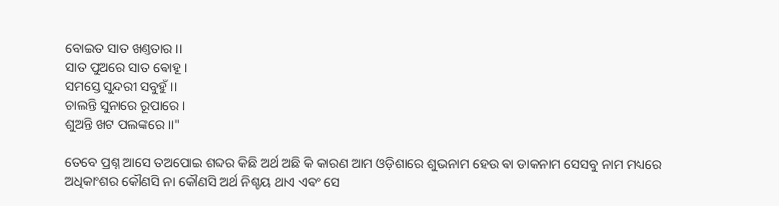ବୋଇତ ସାତ ଖଣ୍ତ‌ତାର ।।
ସାତ ପୁଅରେ ସାତ ଵୋହୂ ।
ସମସ୍ତେ ସୁନ୍ଦରୀ ସବୁହୁଁ ।।
ଚାଲନ୍ତି ସୁନାରେ ରୂପାରେ ।
ଶୁଅନ୍ତି ଖଟ ପଲଙ୍କରେ ।।"

ତେବେ ପ୍ରଶ୍ନ ଆସେ ତଅପୋଇ ଶବ୍ଦର କିଛି ଅର୍ଥ ଅଛି କି କାରଣ ଆମ ଓଡ଼ିଶାରେ ଶୁଭନାମ ହେଉ ଵା ଡାକନାମ ସେସବୁ ନାମ ମଧ୍ୟରେ ଅଧିକାଂଶର କୌଣସି ନା କୌଣସି ଅର୍ଥ ନିଶ୍ଚୟ ଥାଏ ଏଵଂ ସେ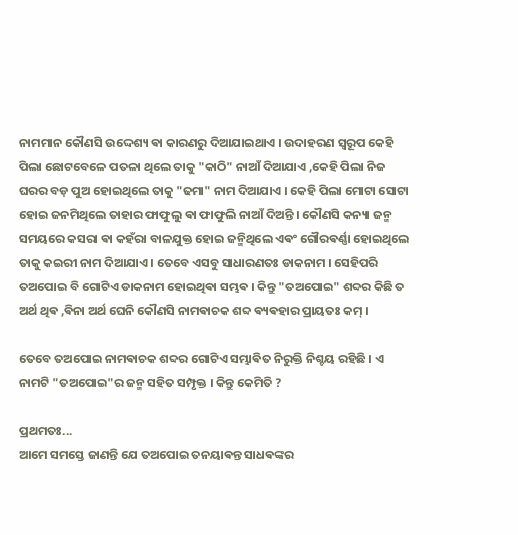ନାମମାନ କୌଣସି ଉଦ୍ଦେଶ୍ୟ ଵା କାରଣରୁ ଦିଆଯାଇଥାଏ ‌। ଉଦାହରଣ ସ୍ୱରୂପ କେହି ପିଲା ଛୋଟବେଳେ ପତଳା ଥିଲେ ତାକୁ "କାଠି" ନାଆଁ ଦିଆଯାଏ ,କେହି ପିଲା ନିଜ ଘରର ବଡ଼ ପୁଅ ହୋଇଥିଲେ ତାକୁ "ଢମା" ନାମ ଦିଆଯାଏ । କେହି ପିଲା ମୋଟା ସୋଟା ହୋଇ ଜନମିଥିଲେ ତାହାର ଫାଫୁଲୁ ଵା ଫାଫୁଲି ନାଆଁ ଦିଅନ୍ତି । କୌଣସି କନ୍ୟା ଜନ୍ମ ସମୟରେ କସରା ଵା କହଁରା ବାଳଯୁକ୍ତ ହୋଇ ଜନ୍ମିଥିଲେ ଏଵଂ ଗୌରଵର୍ଣ୍ଣା ହୋଇଥିଲେ ତାକୁ କଇରୀ ନାମ ଦିଆଯାଏ । ତେବେ ଏସବୁ ସାଧାରଣତଃ ଡାକନାମ । ସେହିପରି ତଅପୋଇ ବି ଗୋଟିଏ ଡାକନାମ ହୋଇଥିଵା ସମ୍ଭଵ । କିନ୍ତୁ "ତଅପୋଇ" ଶବ୍ଦର କିଛି ତ ଅର୍ଥ ଥିଵ ,ଵିନା ଅର୍ଥ ଘେନି କୌଣସି ନାମଵାଚକ ଶବ୍ଦ ଵ୍ୟଵହାର ପ୍ରାୟତଃ କମ୍ ।

ତେବେ ତଅପୋଇ ନାମଵାଚକ ଶବ୍ଦର ଗୋଟିଏ ସମ୍ଭାଵିତ ନିରୁକ୍ତି ନିଶ୍ଚୟ ରହିଛି । ଏ ନାମଟି "ତଅପୋଇ"ର ଜନ୍ମ ସହିତ ସମ୍ପୃକ୍ତ । କିନ୍ତୁ କେମିତି ?

ପ୍ରଥମତଃ...
ଆମେ ସମସ୍ତେ ଜାଣନ୍ତି ଯେ ତଅପୋଇ ତନୟାଵନ୍ତ ସାଧଵଙ୍କର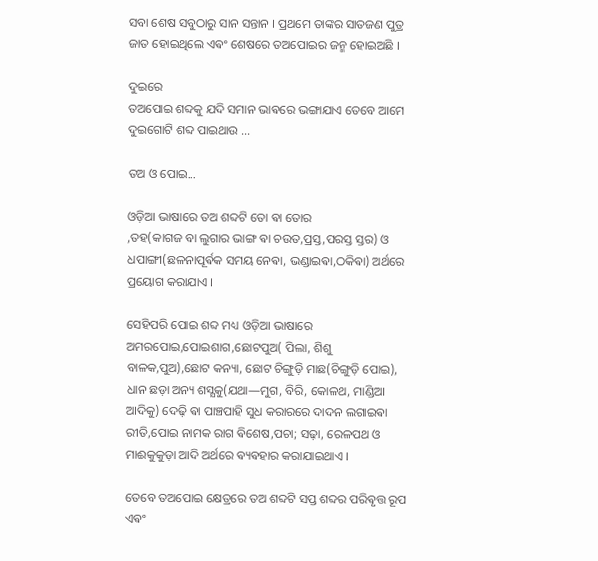ସବା ଶେଷ ସବୁଠାରୁ ସାନ ସନ୍ତାନ । ପ୍ରଥମେ ତାଙ୍କର ସାତଜଣ ପୁତ୍ର ଜାତ ହୋଇଥିଲେ ଏଵଂ ଶେଷରେ ତଅପୋଇର ଜନ୍ମ ହୋଇଅଛି ।

ଦୁଇରେ
ତଅପୋଇ ଶବ୍ଦକୁ ଯଦି ସମାନ ଭାଵରେ ଭଙ୍ଗାଯାଏ ତେବେ ଆମେ ଦୁଇଗୋଟି ଶବ୍ଦ ପାଇଥାଉ ...

ତଅ ଓ ପୋଇ...

ଓଡ଼ିଆ ଭାଷାରେ ତଅ ଶବ୍ଦଟି ତୋ ଵା ତୋର
,ତହ(କାଗଜ ବା ଲୁଗାର ଭାଙ୍ଗ ଵା ଚଉତ,ପ୍ରସ୍ତ,ପରସ୍ତ ସ୍ତର) ଓ ଧପାଙ୍ଗୀ(ଛଳନାପୂର୍ଵକ ସମୟ ନେଵା, ଭଣ୍ଡାଇଵା,ଠକିଵା) ଅର୍ଥରେ ପ୍ରୟୋଗ କରାଯାଏ ।

ସେହିପରି ପୋଇ ଶବ୍ଦ ମଧ୍ୟ ଓଡ଼ିଆ ଭାଷାରେ ଅମରପୋଇ,ପୋଇଶାଗ,ଛୋଟପୁଅ( ପିଲା, ଶିଶୁ ବାଳକ,ପୁଅ),ଛୋଟ କନ୍ୟା, ଛୋଟ ଚିଙ୍ଗୁଡ଼ି ମାଛ(ଚିଙ୍ଗୁଡ଼ି ପୋଇ), ଧାନ ଛଡ଼ା ଅନ୍ୟ ଶସ୍ଯକୁ(ଯଥା—ମୁଗ, ବିରି, କୋଳଥ, ମାଣ୍ଡିଆ ଆଦିକୁ) ଦେଢ଼ି ଵା ପାଞ୍ଚପାହି ସୁଧ କରାରରେ ଦାଦନ ଲଗାଇଵା ରୀତି,ପୋଇ ନାମକ ରାଗ ଵିଶେଷ,ପଚା; ସଢ଼ା, ରେଳପଥ ଓ ମାଈକୁକୁଡ଼ା ଆଦି ଅର୍ଥରେ ଵ୍ୟଵହାର କରାଯାଇଥାଏ ।

ତେବେ ତଅପୋଇ କ୍ଷେତ୍ରରେ ତଅ ଶବ୍ଦଟି ସପ୍ତ ଶବ୍ଦର ପରିଵୃତ୍ତ ରୂପ ଏଵଂ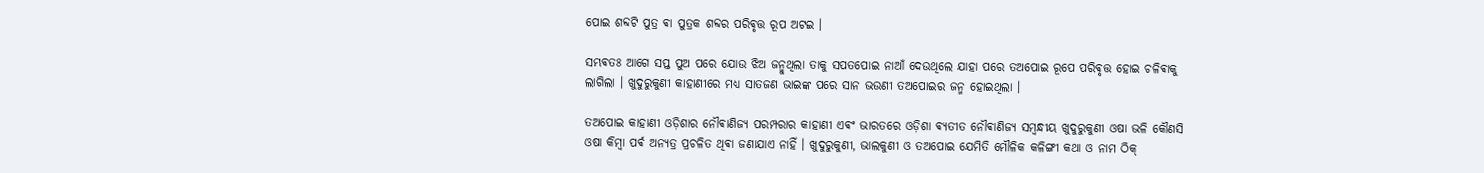ପୋଇ ଶବ୍ଦଟି ପୁତ୍ର ଵା ପୁତ୍ରକ ଶବ୍ଦର ପରିଵୃତ୍ତ ରୂପ ଅଟଇ ।‌

ସମ୍ଭଵତଃ ଆଗେ ସପ୍ତ ପୁଅ ପରେ ଯୋଉ ଝିଅ ଜନ୍ମୁଥିଲା ତାକୁ ସପତପୋଇ ନାଆଁ ଦେଉଥିଲେ ଯାହା ପରେ ତଅପୋଇ ରୂପେ ପରିଵୃତ୍ତ ହୋଇ ଚଳିଵାକୁ ଲାଗିଲା । ଖୁଦୁରୁକୁଣୀ କାହାଣୀରେ ମଧ୍ୟ ସାତଜଣ ଭାଇଙ୍କ ପରେ ସାନ ଭଉଣୀ ତଅପୋଇର ଜନ୍ମ ହୋଇଥିଲା ।

ତଅପୋଇ କାହାଣୀ ଓଡ଼ିଶାର ନୌଵାଣିଜ୍ୟ ପରମ୍ପରାର କାହାଣୀ ଏଵଂ ଭାରତରେ ଓଡ଼ିଶା ଵ୍ୟତୀତ ନୌଵାଣିଜ୍ୟ ସମ୍ବନ୍ଧୀୟ ଖୁଦୁରୁକୁଣୀ ଓଷା ଭଳି କୌଣସି ଓଷା କିମ୍ବା ପର୍ଵ ଅନ୍ୟତ୍ର ପ୍ରଚଳିତ ଥିଵା ଜଣାଯାଏ ନାହିଁ । ଖୁଦୁରୁକୁଣୀ, ଭାଲକୁଣୀ ଓ ତଅପୋଇ ଯେମିତି ମୌଳିକ କଳିଙ୍ଗୀ କଥା ଓ ନାମ ଠିକ୍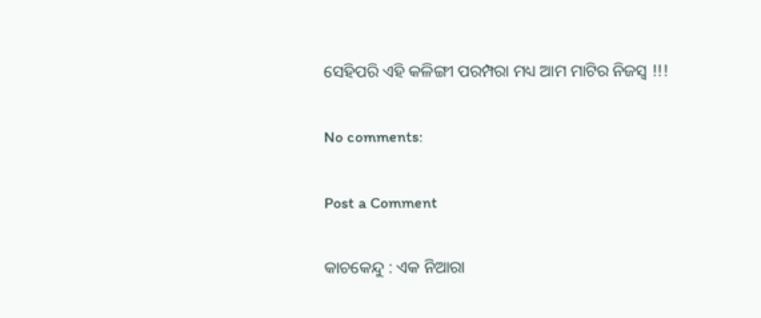ସେହିପରି ଏହି କଳିଙ୍ଗୀ ପରମ୍ପରା ମଧ୍ୟ ଆମ ମାଟିର ନିଜସ୍ଵ !!!

No comments:

Post a Comment

କାଚକେନ୍ଦୁ : ଏକ ନିଆରା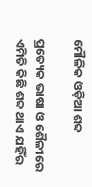ମୌଳିକ ଓଡ଼ିଆ ଶବ୍ଦ

ପ୍ରତ୍ୟେକ ଭାଷା ଓ ଶୈଳୀରେ ଏମିତି କିଛି ଶବ୍ଦ ଥାଏ ଯହିଁର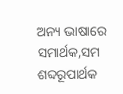ଅନ୍ୟ ଭାଷାରେ ସମାର୍ଥକ,ସମ ଶବ୍ଦରୂପାର୍ଥକ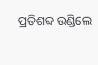ପ୍ରତିଶବ୍ଦ ଉଣ୍ଡିଲେ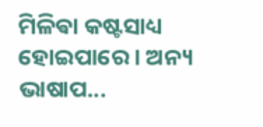ମିଳିଵା କଷ୍ଟସାଧ୍ୟ ହୋଇପାରେ । ଅନ୍ୟ ଭାଷାପ...